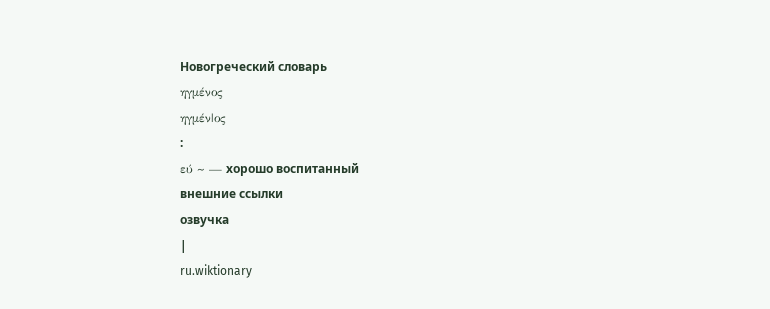Новогреческий словарь
ηγμένος
ηγμέν|ος
:
εύ ~ — хорошо воспитанный
внешние ссылки
озвучка
|
ru.wiktionary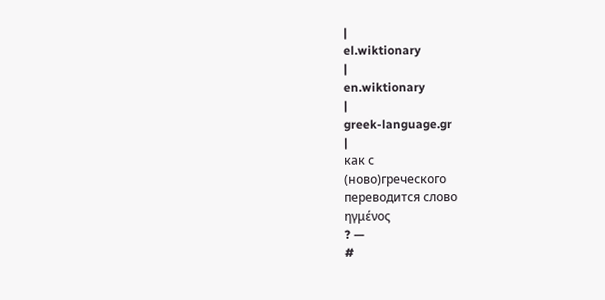|
el.wiktionary
|
en.wiktionary
|
greek-language.gr
|
как с
(ново)греческого
переводится слово
ηγμένος
? —
#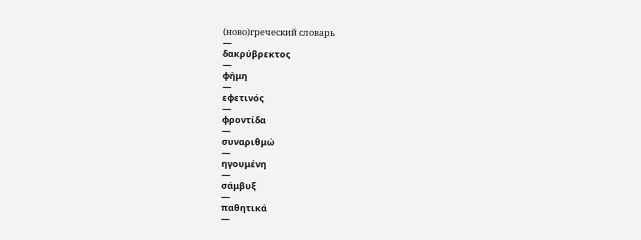(ново)греческий словарь
—
δακρύβρεκτος
—
φήμη
—
εφετινός
—
φροντίδα
—
συναριθμώ
—
ηγουμένη
—
σάμβυξ
—
παθητικά
—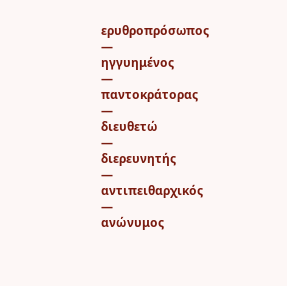ερυθροπρόσωπος
—
ηγγυημένος
—
παντοκράτορας
—
διευθετώ
—
διερευνητής
—
αντιπειθαρχικός
—
ανώνυμος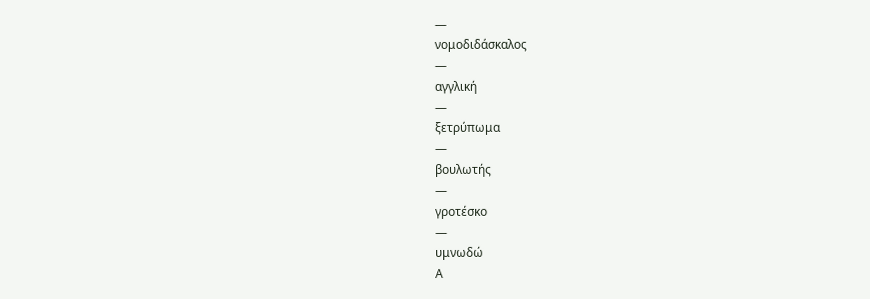—
νομοδιδάσκαλος
—
αγγλική
—
ξετρύπωμα
—
βουλωτής
—
γροτέσκο
—
υμνωδώ
Α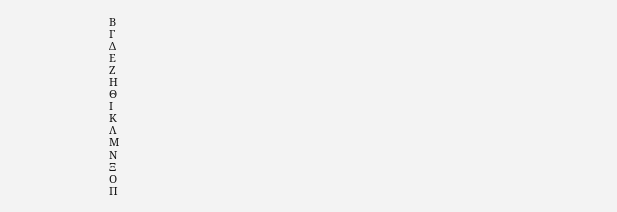Β
Γ
Δ
Ε
Ζ
Η
Θ
Ι
Κ
Λ
Μ
Ν
Ξ
Ο
Π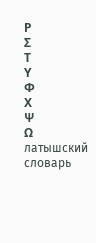Ρ
Σ
Τ
Υ
Φ
Χ
Ψ
Ω
латышский словарь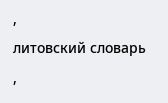,
литовский словарь
,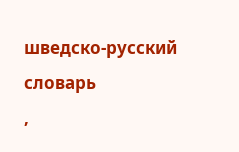шведско-русский словарь
,